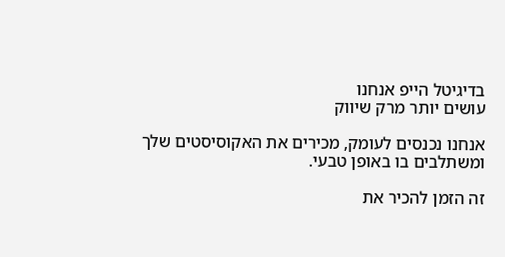בדיגיטל הייפ אנחנו
עושים יותר מרק שיווק

אנחנו נכנסים לעומק, מכירים את האקוסיסטים שלך ומשתלבים בו באופן טבעי.

זה הזמן להכיר את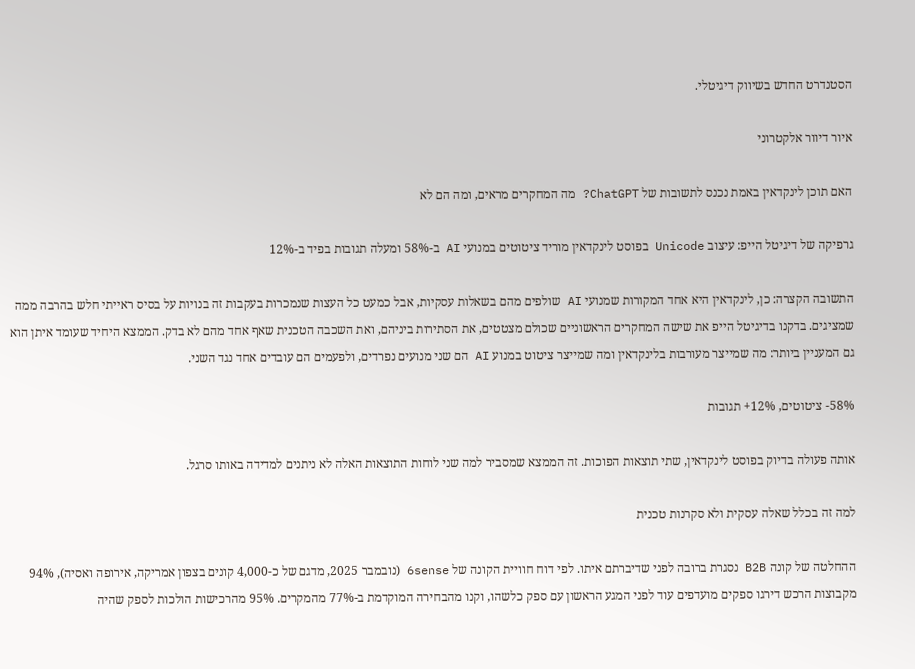הסטנדרט החדש בשיווק דיגיטלי.

איור דיוור אלקטרוני

האם תוכן לינקדאין באמת נכנס לתשובות של ChatGPT? מה המחקרים מראים, ומה הם לא

גרפיקה של דיגיטל הייפ: עיצוב Unicode בפוסט לינקדאין מוריד ציטוטים במנועי AI ב-58% ומעלה תגובות בפיד ב-12%

התשובה הקצרה: כן, לינקדאין היא אחד המקורות שמנועי AI שולפים מהם בשאלות עסקיות, אבל כמעט כל העצות שנמכרות בעקבות זה בנויות על בסיס ראייתי חלש בהרבה ממה שמציגים. בדקנו בדיגיטל הייפ את שישה המחקרים הראשוניים שכולם מצטטים, את הסתירות ביניהם, ואת השכבה הטכנית שאף אחד מהם לא בדק. הממצא היחיד שעומד איתן הוא גם המעניין ביותר: מה שמייצר מעורבות בלינקדאין ומה שמייצר ציטוט במנוע AI הם שני מנועים נפרדים, ולפעמים הם עובדים אחד נגד השני.

58%- ציטוטים, 12%+ תגובות

אותה פעולה בדיוק בפוסט לינקדאין, שתי תוצאות הפוכות. זה הממצא שמסביר למה שני לוחות התוצאות האלה לא ניתנים למדידה באותו סרגל.

למה זה בכלל שאלה עסקית ולא סקרנות טכנית

ההחלטה של קונה B2B נסגרת ברובה לפני שדיברתם איתו. לפי דוח חוויית הקונה של 6sense (נובמבר 2025, מדגם של כ-4,000 קונים בצפון אמריקה, אירופה ואסיה), 94% מקבוצות הרכש דירגו ספקים מועדפים עוד לפני המגע הראשון עם ספק כלשהו, וקנו מהבחירה המוקדמת ב-77% מהמקרים. 95% מהרכישות הולכות לספק שהיה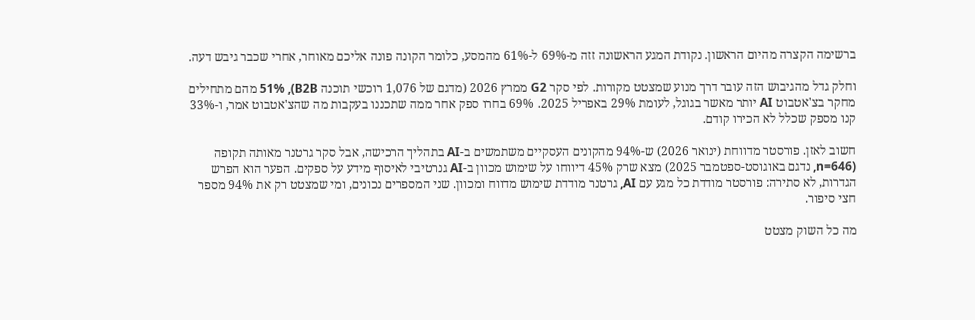ברשימה הקצרה מהיום הראשון. נקודת המגע הראשונה זזה מ-69% ל-61% מהמסע, כלומר הקונה פונה אליכם מאוחר, אחרי שכבר גיבש דעה.

וחלק גדל מהגיבוש הזה עובר דרך מנוע שמצטט מקורות. לפי סקר G2 ממרץ 2026 (מדגם של 1,076 רוכשי תוכנה B2B), 51% מהם מתחילים מחקר בצ'אטבוט AI יותר מאשר בגוגל, לעומת 29% באפריל 2025. 69% בחרו ספק אחר ממה שתכננו בעקבות מה שהצ'אטבוט אמר, ו-33% קנו מספק שכלל לא הכירו קודם.

חשוב לאזן. פורסטר מדווחת (ינואר 2026) ש-94% מהקונים העסקיים משתמשים ב-AI בתהליך הרכישה, אבל סקר גרטנר מאותה תקופה (n=646, נדגם באוגוסט-ספטמבר 2025) מצא שרק 45% דיווחו על שימוש מכוון ב-AI גנרטיבי לאיסוף מידע על ספקים. הפער הוא הפרש הגדרות, לא סתירה: פורסטר מודדת כל מגע עם AI, גרטנר מודדת שימוש מדווח ומכוון. שני המספרים נכונים, ומי שמצטט רק את 94% מספר חצי סיפור.

מה כל השוק מצטט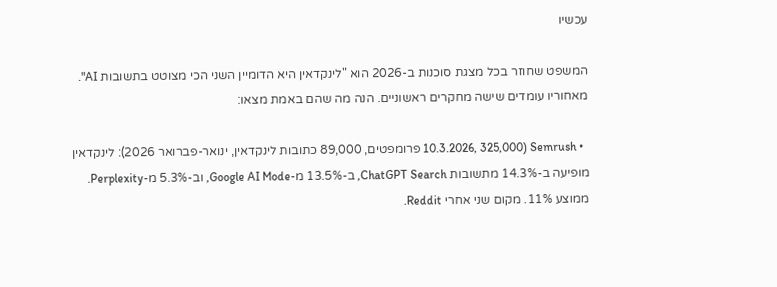עכשיו

המשפט שחוזר בכל מצגת סוכנות ב-2026 הוא "לינקדאין היא הדומיין השני הכי מצוטט בתשובות AI". מאחוריו עומדים שישה מחקרים ראשוניים. הנה מה שהם באמת מצאו:

  • Semrush (10.3.2026, 325,000 פרומפטים, 89,000 כתובות לינקדאין, ינואר-פברואר 2026): לינקדאין מופיעה ב-14.3% מתשובות ChatGPT Search, ב-13.5% מ-Google AI Mode, וב-5.3% מ-Perplexity. ממוצע 11%. מקום שני אחרי Reddit.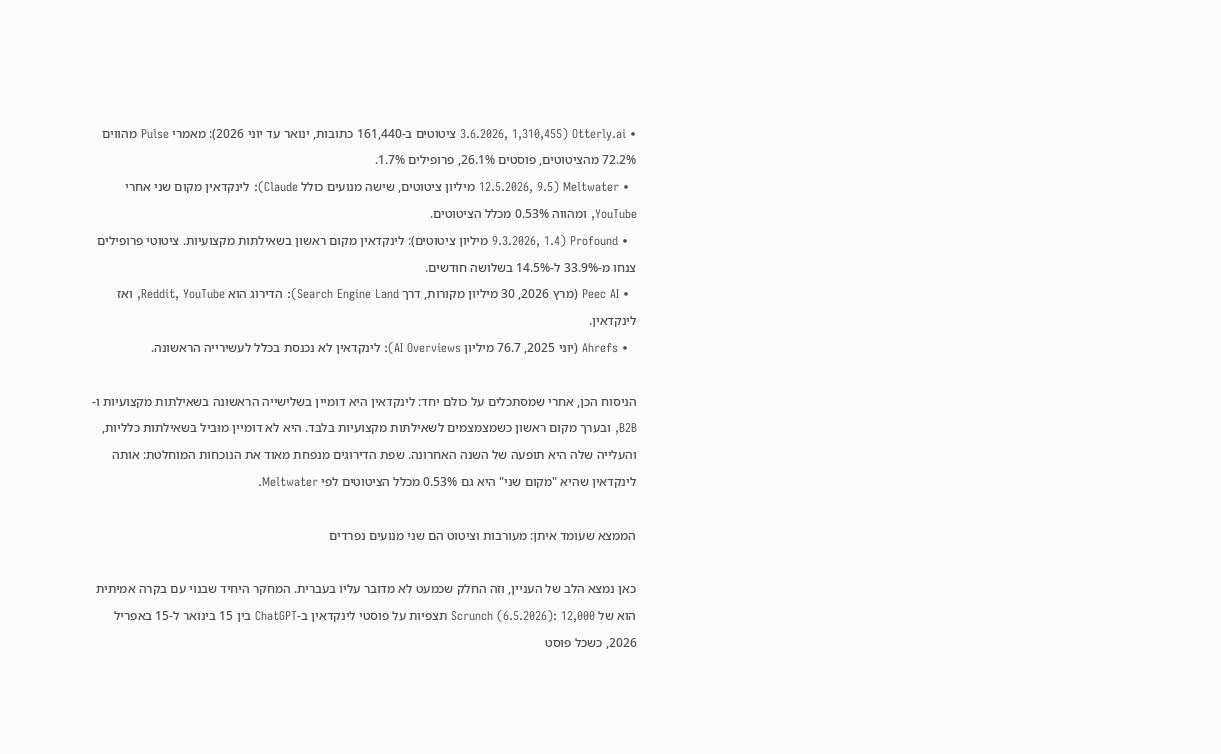• Otterly.ai (3.6.2026, 1,310,455 ציטוטים ב-161,440 כתובות, ינואר עד יוני 2026): מאמרי Pulse מהווים 72.2% מהציטוטים, פוסטים 26.1%, פרופילים 1.7%.
  • Meltwater (12.5.2026, 9.5 מיליון ציטוטים, שישה מנועים כולל Claude): לינקדאין מקום שני אחרי YouTube, ומהווה 0.53% מכלל הציטוטים.
  • Profound (9.3.2026, 1.4 מיליון ציטוטים): לינקדאין מקום ראשון בשאילתות מקצועיות. ציטוטי פרופילים צנחו מ-33.9% ל-14.5% בשלושה חודשים.
  • Peec AI (מרץ 2026, 30 מיליון מקורות, דרך Search Engine Land): הדירוג הוא Reddit, YouTube, ואז לינקדאין.
  • Ahrefs (יוני 2025, 76.7 מיליון AI Overviews): לינקדאין לא נכנסת בכלל לעשירייה הראשונה.

הניסוח הכן, אחרי שמסתכלים על כולם יחד: לינקדאין היא דומיין בשלישייה הראשונה בשאילתות מקצועיות ו-B2B, ובערך מקום ראשון כשמצמצמים לשאילתות מקצועיות בלבד. היא לא דומיין מוביל בשאילתות כלליות, והעלייה שלה היא תופעה של השנה האחרונה. שפת הדירוגים מנפחת מאוד את הנוכחות המוחלטת: אותה לינקדאין שהיא "מקום שני" היא גם 0.53% מכלל הציטוטים לפי Meltwater.

הממצא שעומד איתן: מעורבות וציטוט הם שני מנועים נפרדים

כאן נמצא הלב של העניין, וזה החלק שכמעט לא מדובר עליו בעברית. המחקר היחיד שבנוי עם בקרה אמיתית הוא של Scrunch (6.5.2026): 12,000 תצפיות על פוסטי לינקדאין ב-ChatGPT בין 15 בינואר ל-15 באפריל 2026, כשכל פוסט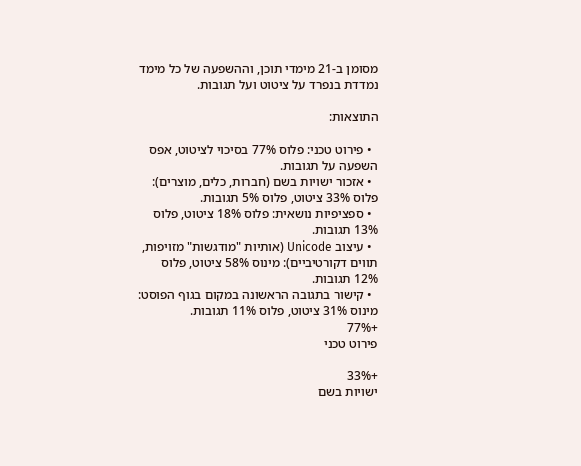מסומן ב-21 מימדי תוכן, וההשפעה של כל מימד נמדדת בנפרד על ציטוט ועל תגובות.

התוצאות:

  • פירוט טכני: פלוס 77% בסיכוי לציטוט, אפס השפעה על תגובות.
  • אזכור ישויות בשם (חברות, כלים, מוצרים): פלוס 33% ציטוט, פלוס 5% תגובות.
  • ספציפיות נושאית: פלוס 18% ציטוט, פלוס 13% תגובות.
  • עיצוב Unicode (אותיות "מודגשות" מזויפות, תווים דקורטיביים): מינוס 58% ציטוט, פלוס 12% תגובות.
  • קישור בתגובה הראשונה במקום בגוף הפוסט: מינוס 31% ציטוט, פלוס 11% תגובות.
+77%
פירוט טכני

+33%
ישויות בשם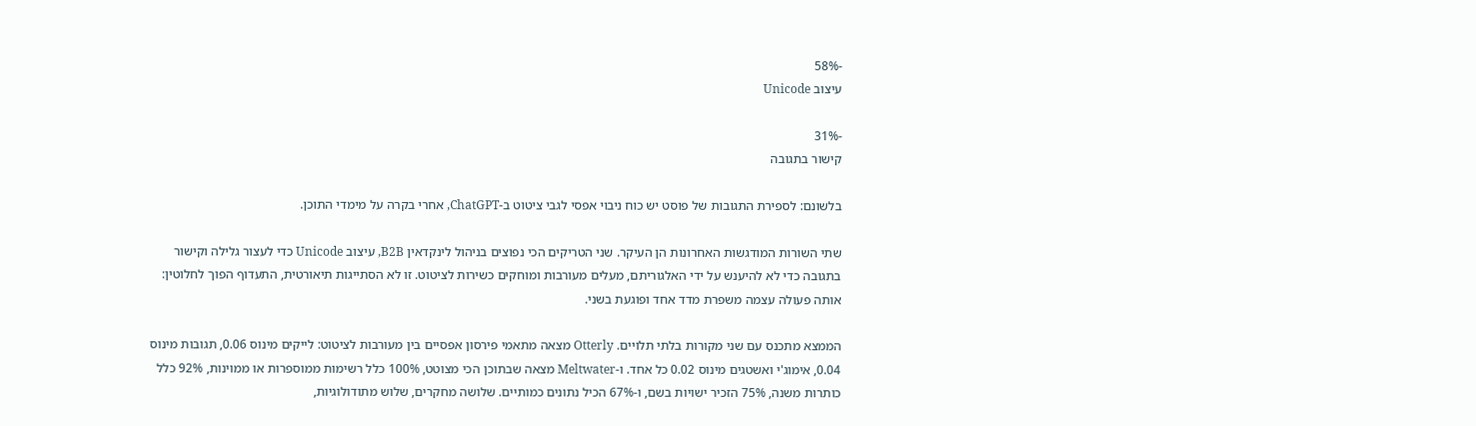-58%
עיצוב Unicode

-31%
קישור בתגובה

בלשונם: לספירת התגובות של פוסט יש כוח ניבוי אפסי לגבי ציטוט ב-ChatGPT, אחרי בקרה על מימדי התוכן.

שתי השורות המודגשות האחרונות הן העיקר. שני הטריקים הכי נפוצים בניהול לינקדאין B2B, עיצוב Unicode כדי לעצור גלילה וקישור בתגובה כדי לא להיענש על ידי האלגוריתם, מעלים מעורבות ומוחקים כשירות לציטוט. זו לא הסתייגות תיאורטית, התעדוף הפוך לחלוטין: אותה פעולה עצמה משפרת מדד אחד ופוגעת בשני.

הממצא מתכנס עם שני מקורות בלתי תלויים. Otterly מצאה מתאמי פירסון אפסיים בין מעורבות לציטוט: לייקים מינוס 0.06, תגובות מינוס 0.04, אימוג'י ואשטגים מינוס 0.02 כל אחד. ו-Meltwater מצאה שבתוכן הכי מצוטט, 100% כלל רשימות ממוספרות או ממוינות, 92% כלל כותרות משנה, 75% הזכיר ישויות בשם, ו-67% הכיל נתונים כמותיים. שלושה מחקרים, שלוש מתודולוגיות,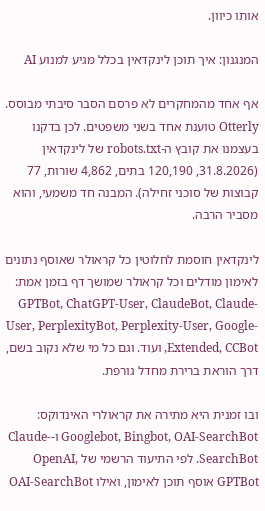אותו כיוון.

המנגנון: איך תוכן לינקדאין בכלל מגיע למנוע AI

אף אחד מהמחקרים לא פרסם הסבר סיבתי מבוסס. Otterly טוענת אחד בשני משפטים. לכן בדקנו בעצמנו את קובץ ה-robots.txt של לינקדאין (31.8.2026, 120,190 בתים, 4,862 שורות, 77 קבוצות של סוכני זחילה). המבנה חד משמעי, והוא מסביר הרבה.

לינקדאין חוסמת לחלוטין כל קראולר שאוסף נתונים לאימון מודלים וכל קראולר שמושך דף בזמן אמת: GPTBot, ChatGPT-User, ClaudeBot, Claude-User, PerplexityBot, Perplexity-User, Google-Extended, CCBot, ועוד. וגם כל מי שלא נקוב בשם, דרך הוראת ברירת מחדל גורפת.

ובו זמנית היא מתירה את קראולרי האינדוקס: Googlebot, Bingbot, OAI-SearchBot ו-Claude-SearchBot. לפי התיעוד הרשמי של OpenAI, GPTBot אוסף תוכן לאימון, ואילו OAI-SearchBot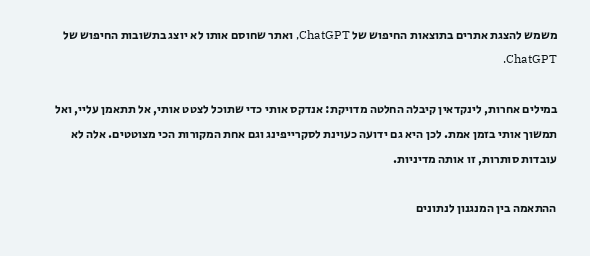משמש להצגת אתרים בתוצאות החיפוש של ChatGPT, ואתר שחוסם אותו לא יוצג בתשובות החיפוש של ChatGPT.

במילים אחרות, לינקדאין קיבלה החלטה מדויקת: אנדקס אותי כדי שתוכל לצטט אותי, אל תתאמן עליי, ואל תמשוך אותי בזמן אמת. לכן היא גם ידועה כעוינת לסקרייפינג וגם אחת המקורות הכי מצוטטים. אלה לא עובדות סותרות, זו אותה מדיניות.

ההתאמה בין המנגנון לנתונים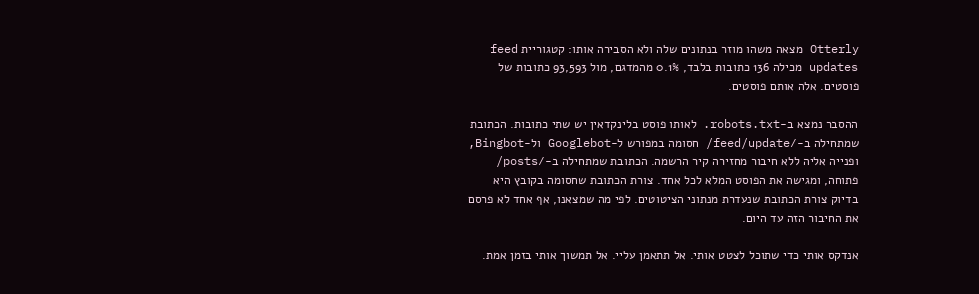Otterly מצאה משהו מוזר בנתונים שלה ולא הסבירה אותו: קטגוריית feed updates מכילה 136 כתובות בלבד, 0.1% מהמדגם, מול 93,593 כתובות של פוסטים. אלה אותם פוסטים.

ההסבר נמצא ב-robots.txt. לאותו פוסט בלינקדאין יש שתי כתובות. הכתובת שמתחילה ב-/feed/update/ חסומה במפורש ל-Googlebot ול-Bingbot, ופנייה אליה ללא חיבור מחזירה קיר הרשמה. הכתובת שמתחילה ב-/posts/ פתוחה, ומגישה את הפוסט המלא לכל אחד. צורת הכתובת שחסומה בקובץ היא בדיוק צורת הכתובת שנעדרת מנתוני הציטוטים. לפי מה שמצאנו, אף אחד לא פרסם את החיבור הזה עד היום.

אנדקס אותי כדי שתוכל לצטט אותי. אל תתאמן עליי. אל תמשוך אותי בזמן אמת.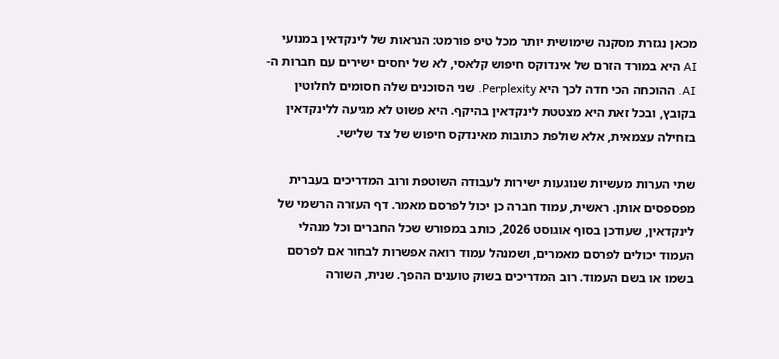מכאן נגזרת מסקנה שימושית יותר מכל טיפ פורמט: הנראות של לינקדאין במנועי AI היא במורד הזרם של אינדוקס חיפוש קלאסי, לא של יחסים ישירים עם חברות ה-AI. ההוכחה הכי חדה לכך היא Perplexity. שני הסוכנים שלה חסומים לחלוטין בקובץ, ובכל זאת היא מצטטת לינקדאין בהיקף. היא פשוט לא מגיעה ללינקדאין בזחילה עצמאית, אלא שולפת כתובות מאינדקס חיפוש של צד שלישי.

שתי הערות מעשיות שנוגעות ישירות לעבודה השוטפת ורוב המדריכים בעברית מפספסים אותן. ראשית, עמוד חברה כן יכול לפרסם מאמר. דף העזרה הרשמי של לינקדאין, שעודכן בסוף אוגוסט 2026, כותב במפורש שכל החברים וכל מנהלי העמוד יכולים לפרסם מאמרים, ושמנהל עמוד רואה אפשרות לבחור אם לפרסם בשמו או בשם העמוד. רוב המדריכים בשוק טוענים ההפך. שנית, השורה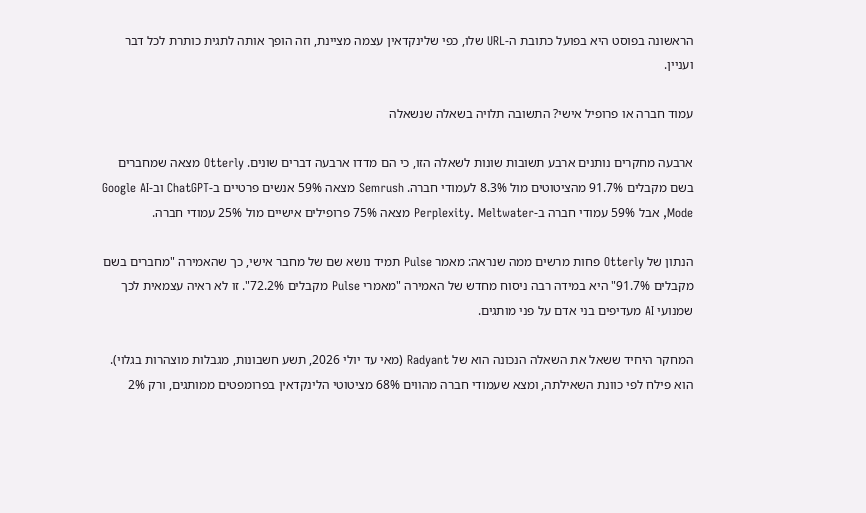הראשונה בפוסט היא בפועל כתובת ה-URL שלו, כפי שלינקדאין עצמה מציינת, וזה הופך אותה לתגית כותרת לכל דבר ועניין.

עמוד חברה או פרופיל אישי? התשובה תלויה בשאלה שנשאלה

ארבעה מחקרים נותנים ארבע תשובות שונות לשאלה הזו, כי הם מדדו ארבעה דברים שונים. Otterly מצאה שמחברים בשם מקבלים 91.7% מהציטוטים מול 8.3% לעמודי חברה. Semrush מצאה 59% אנשים פרטיים ב-ChatGPT וב-Google AI Mode, אבל 59% עמודי חברה ב-Perplexity. Meltwater מצאה 75% פרופילים אישיים מול 25% עמודי חברה.

הנתון של Otterly פחות מרשים ממה שנראה: מאמר Pulse תמיד נושא שם של מחבר אישי, כך שהאמירה "מחברים בשם מקבלים 91.7%" היא במידה רבה ניסוח מחדש של האמירה "מאמרי Pulse מקבלים 72.2%". זו לא ראיה עצמאית לכך שמנועי AI מעדיפים בני אדם על פני מותגים.

המחקר היחיד ששאל את השאלה הנכונה הוא של Radyant (מאי עד יולי 2026, תשע חשבונות, מגבלות מוצהרות בגלוי). הוא פילח לפי כוונת השאילתה, ומצא שעמודי חברה מהווים 68% מציטוטי הלינקדאין בפרומפטים ממותגים, ורק 2%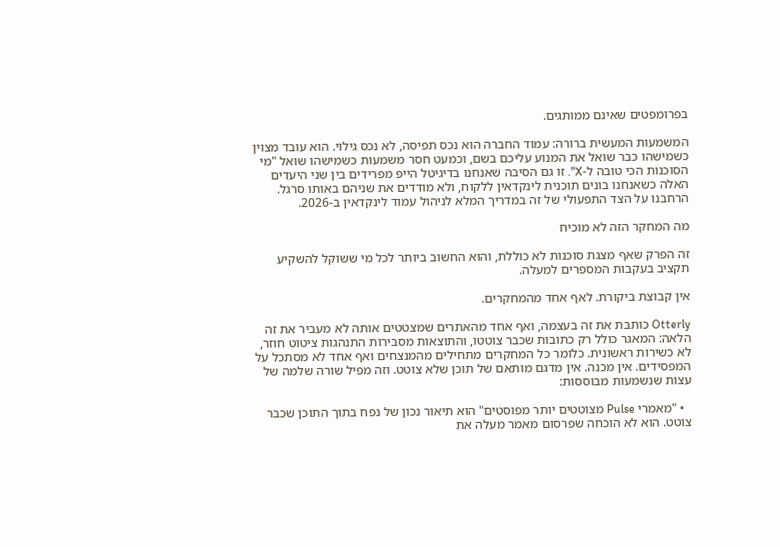בפרומפטים שאינם ממותגים.

המשמעות המעשית ברורה: עמוד החברה הוא נכס תפיסה, לא נכס גילוי. הוא עובד מצוין כשמישהו כבר שואל את המנוע עליכם בשם, וכמעט חסר משמעות כשמישהו שואל "מי הסוכנות הכי טובה ל-X". זו גם הסיבה שאנחנו בדיגיטל הייפ מפרידים בין שני היעדים האלה כשאנחנו בונים תוכנית לינקדאין ללקוח, ולא מודדים את שניהם באותו סרגל. הרחבנו על הצד התפעולי של זה במדריך המלא לניהול עמוד לינקדאין ב-2026.

מה המחקר הזה לא מוכיח

זה הפרק שאף מצגת סוכנות לא כוללת, והוא החשוב ביותר לכל מי ששוקל להשקיע תקציב בעקבות המספרים למעלה.

אין קבוצת ביקורת. לאף אחד מהמחקרים.

Otterly כותבת את זה בעצמה, ואף אחד מהאתרים שמצטטים אותה לא מעביר את זה הלאה: המאגר כולל רק כתובות שכבר צוטטו, והתוצאות מסבירות התנהגות ציטוט חוזר, לא כשירות ראשונית. כלומר כל המחקרים מתחילים מהמנצחים ואף אחד לא מסתכל על המפסידים. אין מכנה. אין מדגם מותאם של תוכן שלא צוטט. וזה מפיל שורה שלמה של עצות שנשמעות מבוססות:

  • "מאמרי Pulse מצוטטים יותר מפוסטים" הוא תיאור נכון של נפח בתוך התוכן שכבר צוטט. הוא לא הוכחה שפרסום מאמר מעלה את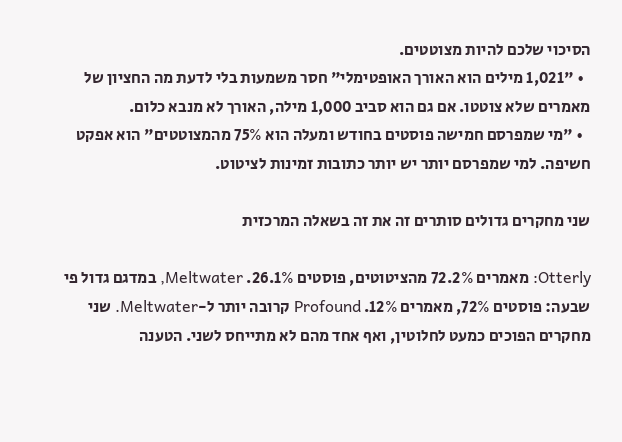הסיכוי שלכם להיות מצוטטים.
  • "1,021 מילים הוא האורך האופטימלי" חסר משמעות בלי לדעת מה החציון של מאמרים שלא צוטטו. אם גם הוא סביב 1,000 מילה, האורך לא מנבא כלום.
  • "מי שמפרסם חמישה פוסטים בחודש ומעלה הוא 75% מהמצוטטים" הוא אפקט חשיפה. למי שמפרסם יותר יש יותר כתובות זמינות לציטוט.

שני מחקרים גדולים סותרים זה את זה בשאלה המרכזית

Otterly: מאמרים 72.2% מהציטוטים, פוסטים 26.1%. Meltwater, במדגם גדול פי שבעה: פוסטים 72%, מאמרים 12%. Profound קרובה יותר ל-Meltwater. שני מחקרים הפוכים כמעט לחלוטין, ואף אחד מהם לא מתייחס לשני. הטענה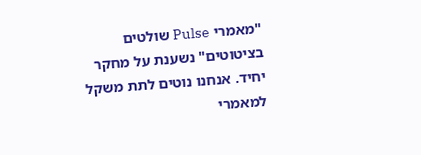"מאמרי Pulse שולטים בציטוטים" נשענת על מחקר יחיד. אנחנו נוטים לתת משקל למאמרי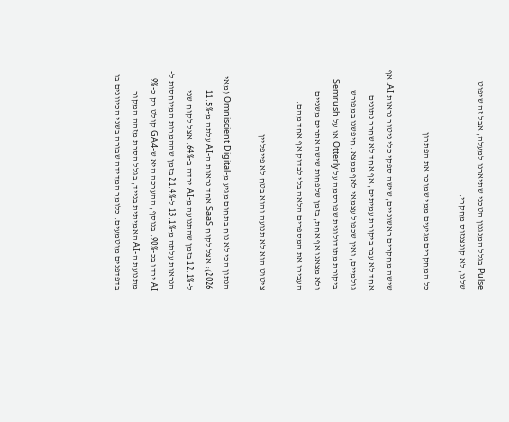Pulse בגלל המנגנון הטכני שתיארנו למעלה, אבל זה שיפוט שלנו, לא קונצנזוס מחקרי.

כל המחקרים מגיעים ממי שמוכר את הפתרון

שישה מחקרים ראשוניים, שישה ספקי כלי ניטור נראות AI. אף אחד לא עבר ביקורת עמיתים, אף אחד לא שחרר נתונים גולמיים, ואין שכפול עצמאי לאף ממצא. חיפשנו במפורש ביקורת מתודולוגית שפורסמה על Otterly או על Semrush ולא מצאנו אף אחת, בזמן שלפחות שישה אתרים משניים העבירו את המספרים הלאה בלי לבדוק אף אחד מהם.

ציטוט הוא לא תנועה והוא בטח לא פייפליין

הנתון הכי לא נוח בתחום מגיע מ-Omniscient Digital (מאי 2026): אצל לקוח SaaS אחד נראות ה-AI עלתה מ-11.5% ל-12.1% בזמן שהתנועה מ-AI ירדה ב-64%. אצל לקוח שני הנראות עלתה מ-13.1% ל-21.4% בזמן שההמרות המיוחסות ל-AI ירדו בכ-90%. בנוסף, ההערכה היא ש-GA4 קולט רק כ-9% מתנועת ה-AI האמיתית בנייד, בגלל הסרת מזהה המקור בדפדפנים מוטמעים. כלומר המדידה שבורה בשני הכיוונים בו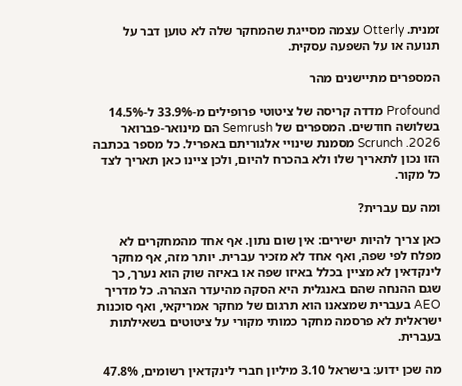זמנית. Otterly עצמה מסייגת שהמחקר שלה לא טוען דבר על תנועה או על השפעה עסקית.

המספרים מתיישנים מהר

Profound מדדה קריסה של ציטוטי פרופילים מ-33.9% ל-14.5% בשלושה חודשים. המספרים של Semrush הם מינואר-פברואר 2026. Scrunch מסמנת שינויי אלגוריתם באפריל. כל מספר בכתבה הזו נכון לתאריך שלו ולא בהכרח להיום, ולכן ציינו כאן תאריך לצד כל מקור.

ומה עם עברית?

כאן צריך להיות ישירים: אין שום נתון. אף אחד מהמחקרים לא מפלח לפי שפה, ואף אחד לא מזכיר עברית. יותר מזה, אף מחקר לינקדאין לא מציין בכלל באיזו שפה או באיזה שוק הוא נערך, כך שגם ההנחה שהם באנגלית היא הסקה מהיעדר הצהרה. כל מדריך AEO בעברית שמצאנו הוא תרגום של מחקר אמריקאי, ואף סוכנות ישראלית לא פרסמה מחקר כמותי מקורי על ציטוטים בשאילתות בעברית.

מה שכן ידוע: בישראל 3.10 מיליון חברי לינקדאין רשומים, 47.8%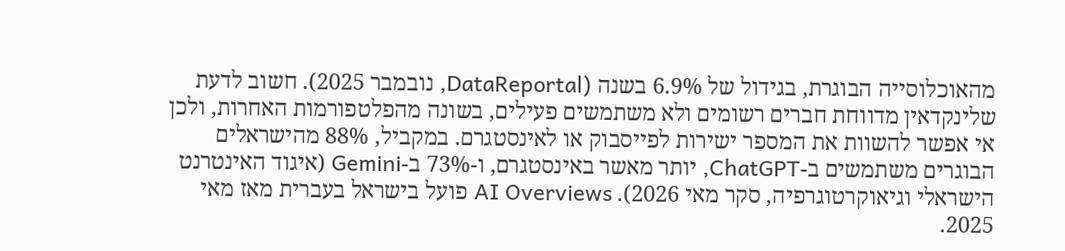מהאוכלוסייה הבוגרת, בגידול של 6.9% בשנה (DataReportal, נובמבר 2025). חשוב לדעת שלינקדאין מדווחת חברים רשומים ולא משתמשים פעילים, בשונה מהפלטפורמות האחרות, ולכן אי אפשר להשוות את המספר ישירות לפייסבוק או לאינסטגרם. במקביל, 88% מהישראלים הבוגרים משתמשים ב-ChatGPT, יותר מאשר באינסטגרם, ו-73% ב-Gemini (איגוד האינטרנט הישראלי וגיאוקרטוגרפיה, סקר מאי 2026). AI Overviews פועל בישראל בעברית מאז מאי 2025.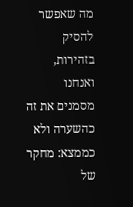מה שאפשר להסיק בזהירות, ואנחנו מסמנים את זה כהשערה ולא כממצא: מחקר של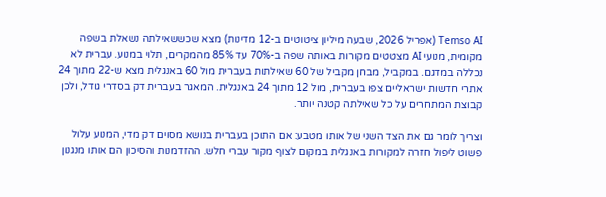Temso AI (אפריל 2026, שבעה מיליון ציטוטים ב-12 מדינות) מצא שכששאילתה נשאלת בשפה מקומית, מנועי AI מצטטים מקורות באותה שפה ב-70% עד 85% מהמקרים, תלוי במנוע. עברית לא נכללה במדגם. במקביל, מבחן מקביל של 60 שאילתות בעברית מול 60 באנגלית מצא ש-22 מתוך 24 אתרי חדשות ישראליים צפו בעברית, מול 12 מתוך 24 באנגלית. המאגר בעברית דק בסדרי גודל, ולכן קבוצת המתחרים על כל שאילתה קטנה יותר.

וצריך לומר גם את הצד השני של אותו מטבע: אם התוכן בעברית בנושא מסוים דק מדי, המנוע עלול פשוט ליפול חזרה למקורות באנגלית במקום לצוף מקור עברי חלש. ההזדמנות והסיכון הם אותו מנגנון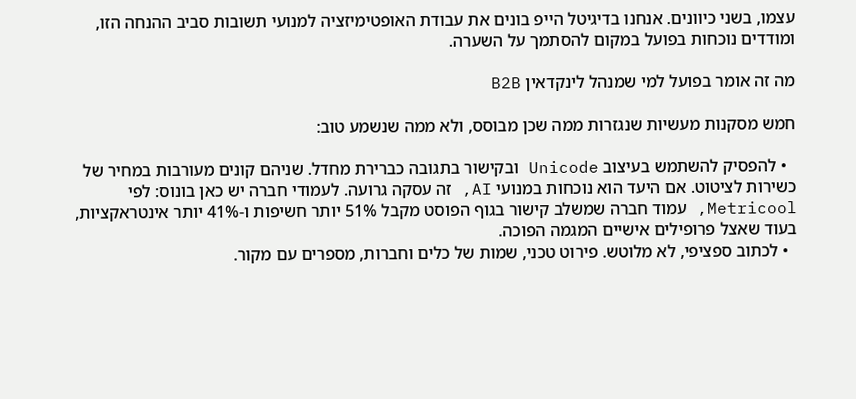עצמו, בשני כיוונים. אנחנו בדיגיטל הייפ בונים את עבודת האופטימיזציה למנועי תשובות סביב ההנחה הזו, ומודדים נוכחות בפועל במקום להסתמך על השערה.

מה זה אומר בפועל למי שמנהל לינקדאין B2B

חמש מסקנות מעשיות שנגזרות ממה שכן מבוסס, ולא ממה שנשמע טוב:

  • להפסיק להשתמש בעיצוב Unicode ובקישור בתגובה כברירת מחדל. שניהם קונים מעורבות במחיר של כשירות לציטוט. אם היעד הוא נוכחות במנועי AI, זה עסקה גרועה. לעמודי חברה יש כאן בונוס: לפי Metricool, עמוד חברה שמשלב קישור בגוף הפוסט מקבל 51% יותר חשיפות ו-41% יותר אינטראקציות, בעוד שאצל פרופילים אישיים המגמה הפוכה.
  • לכתוב ספציפי, לא מלוטש. פירוט טכני, שמות של כלים וחברות, מספרים עם מקור.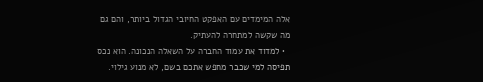אלה המימדים עם האפקט החיובי הגדול ביותר, והם גם מה שקשה למתחרה להעתיק.
  • למדוד את עמוד החברה על השאלה הנכונה. הוא נכס תפיסה למי שכבר מחפש אתכם בשם, לא מנוע גילוי.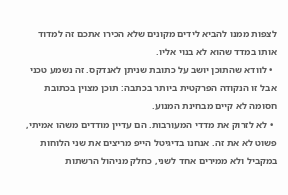לצפות ממנו להביא לידים מקונים שלא הכירו אתכם זה למדוד אותו במדד שהוא לא בנוי אליו.
  • לוודא שהתוכן יושב על כתובת שניתן לאנדקס. זה נשמע טכני אבל זו הנקודה הפרקטית ביותר בכתבה: תוכן מצוין בכתובת חסומה לא קיים מבחינת המנוע.
  • לא לזרוק את מדדי המעורבות. הם עדיין מודדים משהו אמיתי, פשוט לא את זה. אנחנו בדיגיטל הייפ מריצים את שני הלוחות במקביל ולא ממירים אחד לשני, כחלק מניהול הרשתות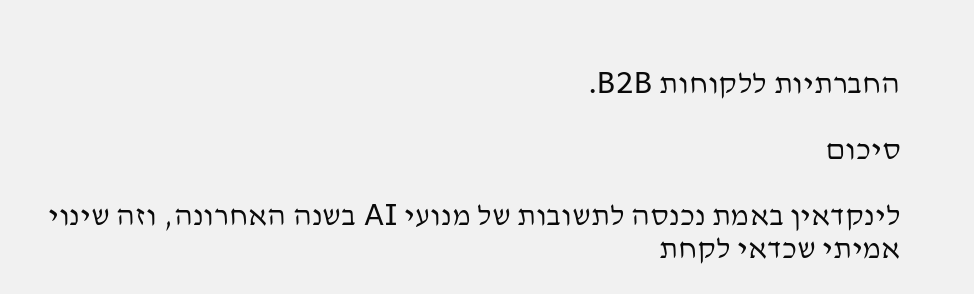החברתיות ללקוחות B2B.

סיכום

לינקדאין באמת נכנסה לתשובות של מנועי AI בשנה האחרונה, וזה שינוי אמיתי שכדאי לקחת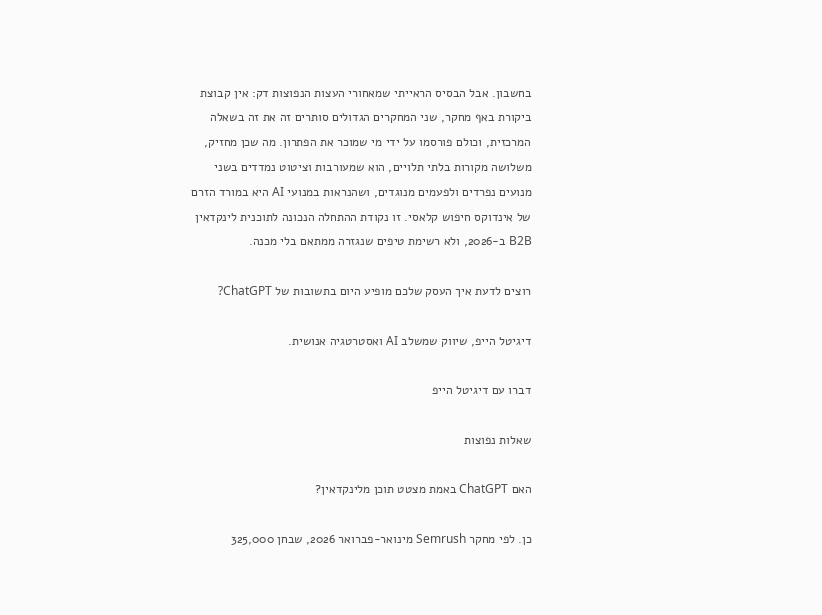בחשבון. אבל הבסיס הראייתי שמאחורי העצות הנפוצות דק: אין קבוצת ביקורת באף מחקר, שני המחקרים הגדולים סותרים זה את זה בשאלה המרכזית, וכולם פורסמו על ידי מי שמוכר את הפתרון. מה שכן מחזיק, משלושה מקורות בלתי תלויים, הוא שמעורבות וציטוט נמדדים בשני מנועים נפרדים ולפעמים מנוגדים, ושהנראות במנועי AI היא במורד הזרם של אינדוקס חיפוש קלאסי. זו נקודת ההתחלה הנכונה לתוכנית לינקדאין B2B ב-2026, ולא רשימת טיפים שנגזרה ממתאם בלי מכנה.

רוצים לדעת איך העסק שלכם מופיע היום בתשובות של ChatGPT?

דיגיטל הייפ, שיווק שמשלב AI ואסטרטגיה אנושית.

דברו עם דיגיטל הייפ

שאלות נפוצות

האם ChatGPT באמת מצטט תוכן מלינקדאין?

כן. לפי מחקר Semrush מינואר-פברואר 2026, שבחן 325,000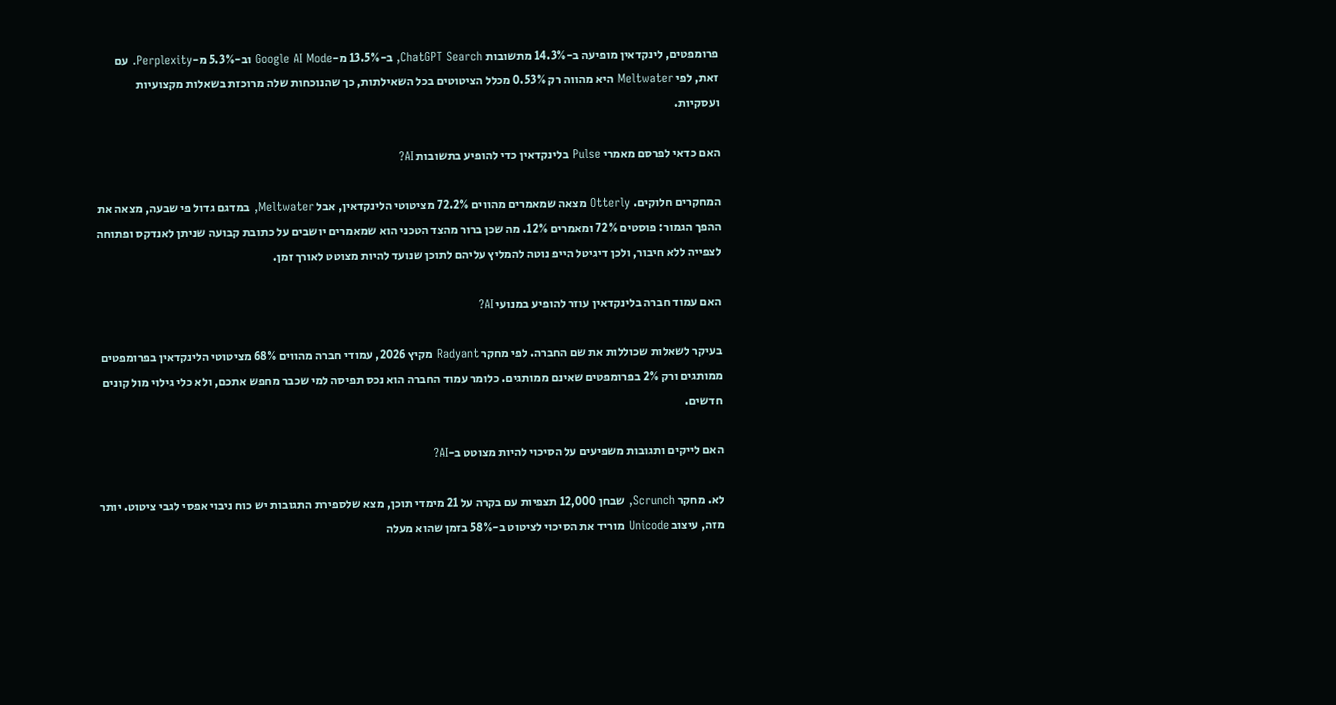פרומפטים, לינקדאין מופיעה ב-14.3% מתשובות ChatGPT Search, ב-13.5% מ-Google AI Mode וב-5.3% מ-Perplexity. עם זאת, לפי Meltwater היא מהווה רק 0.53% מכלל הציטוטים בכל השאילתות, כך שהנוכחות שלה מרוכזת בשאלות מקצועיות ועסקיות.

האם כדאי לפרסם מאמרי Pulse בלינקדאין כדי להופיע בתשובות AI?

המחקרים חלוקים. Otterly מצאה שמאמרים מהווים 72.2% מציטוטי הלינקדאין, אבל Meltwater, במדגם גדול פי שבעה, מצאה את ההפך הגמור: פוסטים 72% ומאמרים 12%. מה שכן ברור מהצד הטכני הוא שמאמרים יושבים על כתובת קבועה שניתן לאנדקס ופתוחה לצפייה ללא חיבור, ולכן דיגיטל הייפ נוטה להמליץ עליהם לתוכן שנועד להיות מצוטט לאורך זמן.

האם עמוד חברה בלינקדאין עוזר להופיע במנועי AI?

בעיקר לשאלות שכוללות את שם החברה. לפי מחקר Radyant מקיץ 2026, עמודי חברה מהווים 68% מציטוטי הלינקדאין בפרומפטים ממותגים ורק 2% בפרומפטים שאינם ממותגים. כלומר עמוד החברה הוא נכס תפיסה למי שכבר מחפש אתכם, ולא כלי גילוי מול קונים חדשים.

האם לייקים ותגובות משפיעים על הסיכוי להיות מצוטט ב-AI?

לא. מחקר Scrunch, שבחן 12,000 תצפיות עם בקרה על 21 מימדי תוכן, מצא שלספירת התגובות יש כוח ניבוי אפסי לגבי ציטוט. יותר מזה, עיצוב Unicode מוריד את הסיכוי לציטוט ב-58% בזמן שהוא מעלה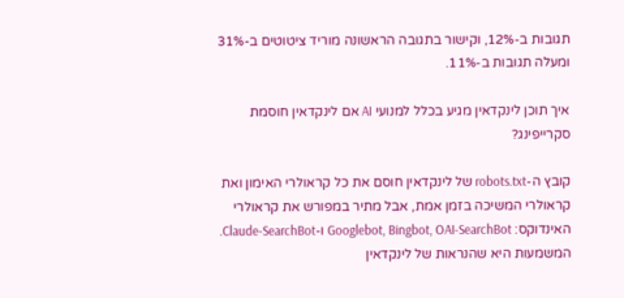תגובות ב-12%, וקישור בתגובה הראשונה מוריד ציטוטים ב-31% ומעלה תגובות ב-11%.

איך תוכן לינקדאין מגיע בכלל למנועי AI אם לינקדאין חוסמת סקרייפינג?

קובץ ה-robots.txt של לינקדאין חוסם את כל קראולרי האימון ואת קראולרי המשיכה בזמן אמת, אבל מתיר במפורש את קראולרי האינדוקס: Googlebot, Bingbot, OAI-SearchBot ו-Claude-SearchBot. המשמעות היא שהנראות של לינקדאין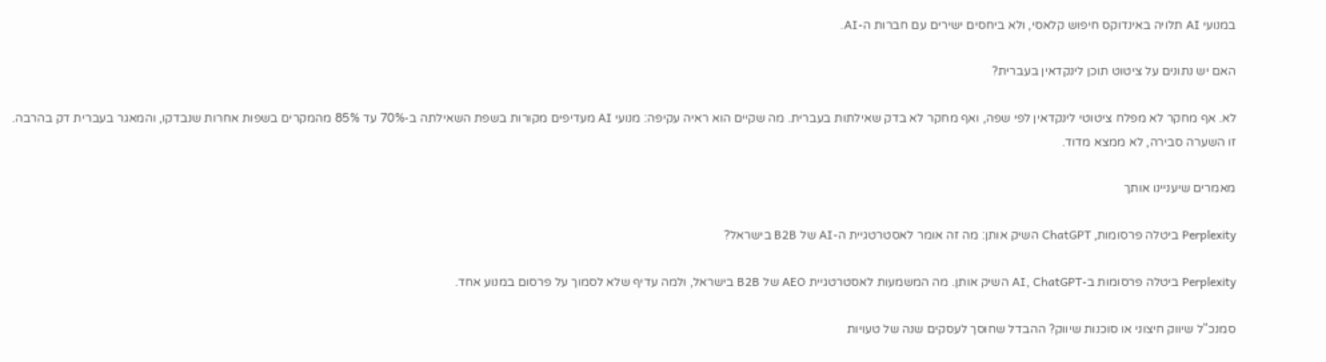במנועי AI תלויה באינדוקס חיפוש קלאסי, ולא ביחסים ישירים עם חברות ה-AI.

האם יש נתונים על ציטוט תוכן לינקדאין בעברית?

לא. אף מחקר לא מפלח ציטוטי לינקדאין לפי שפה, ואף מחקר לא בדק שאילתות בעברית. מה שקיים הוא ראיה עקיפה: מנועי AI מעדיפים מקורות בשפת השאילתה ב-70% עד 85% מהמקרים בשפות אחרות שנבדקו, והמאגר בעברית דק בהרבה. זו השערה סבירה, לא ממצא מדוד.

מאמרים שיעניינו אותך

Perplexity ביטלה פרסומות, ChatGPT השיק אותן: מה זה אומר לאסטרטגיית ה-AI של B2B בישראל?

Perplexity ביטלה פרסומות ב-AI, ChatGPT השיק אותן. מה המשמעות לאסטרטגיית AEO של B2B בישראל, ולמה עדיף שלא לסמוך על פרסום במנוע אחד.

סמנכ"ל שיווק חיצוני או סוכנות שיווק? ההבדל שחוסך לעסקים שנה של טעויות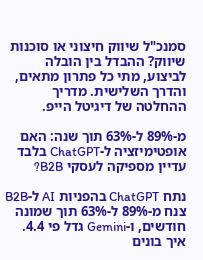סמנכ"ל שיווק חיצוני או סוכנות שיווק? ההבדל בין הובלה לביצוע, מתי כל פתרון מתאים, והדרך השלישית. מדריך ההחלטה של דיגיטל הייפ.

מ-89% ל-63% תוך שנה: האם אופטימיזציה ל-ChatGPT בלבד עדיין מספיקה לעסקי B2B?

נתח ChatGPT בהפניות AI ל-B2B צנח מ-89% ל-63% תוך שמונה חודשים, ו-Gemini גדל פי 4.4. איך בונים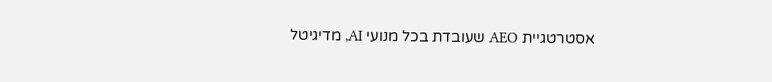אסטרטגיית AEO שעובדת בכל מנועי AI, מדיגיטל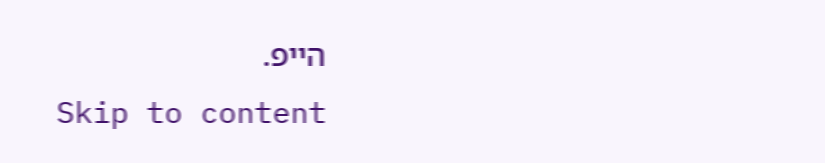הייפ.
Skip to content